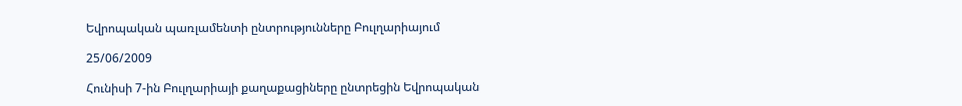Եվրոպական պառլամենտի ընտրությունները Բուլղարիայում

25/06/2009

Հունիսի 7-ին Բուլղարիայի քաղաքացիները ընտրեցին Եվրոպական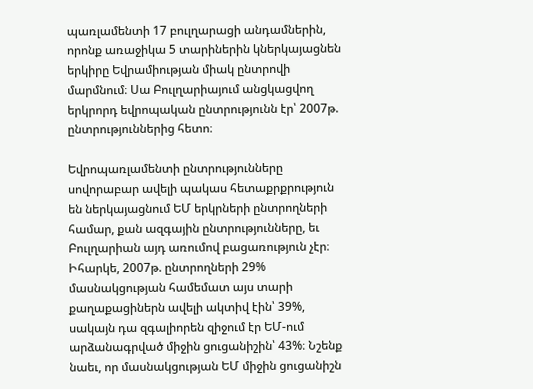պառլամենտի 17 բուլղարացի անդամներին, որոնք առաջիկա 5 տարիներին կներկայացնեն երկիրը Եվրամիության միակ ընտրովի մարմնում։ Սա Բուլղարիայում անցկացվող երկրորդ եվրոպական ընտրությունն էր՝ 2007թ. ընտրություններից հետո։

Եվրոպառլամենտի ընտրությունները սովորաբար ավելի պակաս հետաքրքրություն են ներկայացնում ԵՄ երկրների ընտրողների համար, քան ազգային ընտրությունները, եւ Բուլղարիան այդ առումով բացառություն չէր։ Իհարկե, 2007թ. ընտրողների 29% մասնակցության համեմատ այս տարի քաղաքացիներն ավելի ակտիվ էին՝ 39%, սակայն դա զգալիորեն զիջում էր ԵՄ-ում արձանագրված միջին ցուցանիշին՝ 43%։ Նշենք նաեւ, որ մասնակցության ԵՄ միջին ցուցանիշն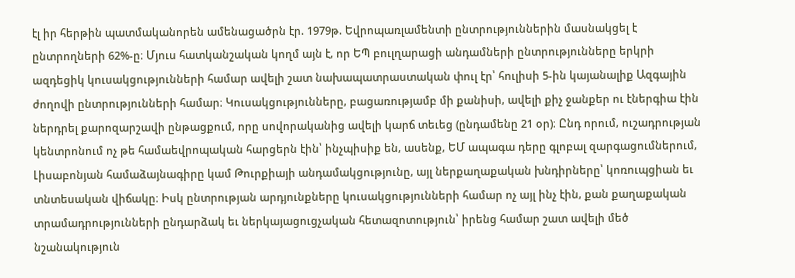էլ իր հերթին պատմականորեն ամենացածրն էր. 1979թ. Եվրոպառլամենտի ընտրություններին մասնակցել է ընտրողների 62%-ը։ Մյուս հատկանշական կողմ այն է, որ ԵՊ բուլղարացի անդամների ընտրությունները երկրի ազդեցիկ կուսակցությունների համար ավելի շատ նախապատրաստական փուլ էր՝ հուլիսի 5-ին կայանալիք Ազգային ժողովի ընտրությունների համար։ Կուսակցությունները, բացառությամբ մի քանիսի, ավելի քիչ ջանքեր ու էներգիա էին ներդրել քարոզարշավի ընթացքում, որը սովորականից ավելի կարճ տեւեց (ընդամենը 21 օր)։ Ընդ որում, ուշադրության կենտրոնում ոչ թե համաեվրոպական հարցերն էին՝ ինչպիսիք են, ասենք, ԵՄ ապագա դերը գլոբալ զարգացումներում, Լիսաբոնյան համաձայնագիրը կամ Թուրքիայի անդամակցությունը, այլ ներքաղաքական խնդիրները՝ կոռուպցիան եւ տնտեսական վիճակը։ Իսկ ընտրության արդյունքները կուսակցությունների համար ոչ այլ ինչ էին, քան քաղաքական տրամադրությունների ընդարձակ եւ ներկայացուցչական հետազոտություն՝ իրենց համար շատ ավելի մեծ նշանակություն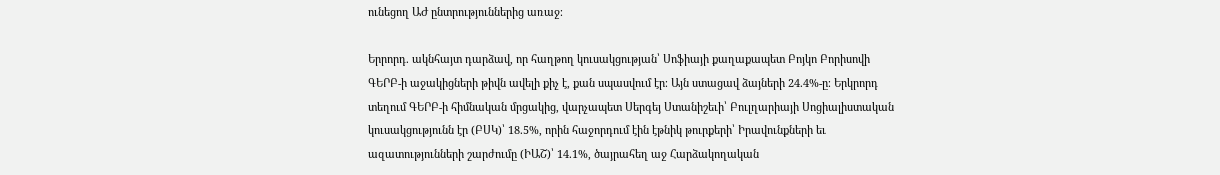ունեցող ԱԺ ընտրություններից առաջ։

Երրորդ. ակնհայտ դարձավ, որ հաղթող կուսակցության՝ Սոֆիայի քաղաքապետ Բոյկո Բորիսովի ԳԵՐԲ-ի աջակիցների թիվն ավելի քիչ է, քան սպասվում էր։ Այն ստացավ ձայների 24.4%-ը։ Երկրորդ տեղում ԳԵՐԲ-ի հիմնական մրցակից, վարչապետ Սերգեյ Ստանիշեւի՝ Բուլղարիայի Սոցիալիստական կուսակցությունն էր (ԲՍԿ)՝ 18.5%, որին հաջորդում էին էթնիկ թուրքերի՝ Իրավունքների եւ ազատությունների շարժումը (ԻԱՇ)՝ 14.1%, ծայրահեղ աջ Հարձակողական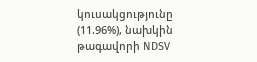կուսակցությունը (11.96%), նախկին թագավորի NDSV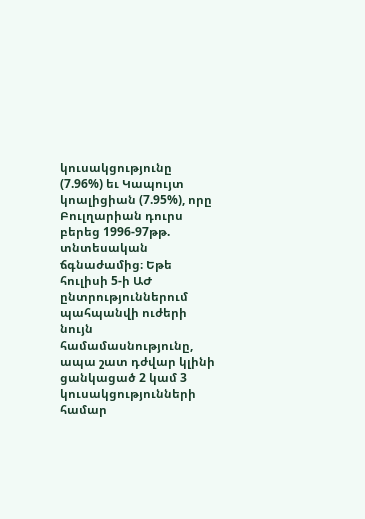կուսակցությունը (7.96%) եւ Կապույտ կոալիցիան (7.95%), որը Բուլղարիան դուրս բերեց 1996-97թթ. տնտեսական ճգնաժամից։ Եթե հուլիսի 5-ի ԱԺ ընտրություններում պահպանվի ուժերի նույն համամասնությունը, ապա շատ դժվար կլինի ցանկացած 2 կամ 3 կուսակցությունների համար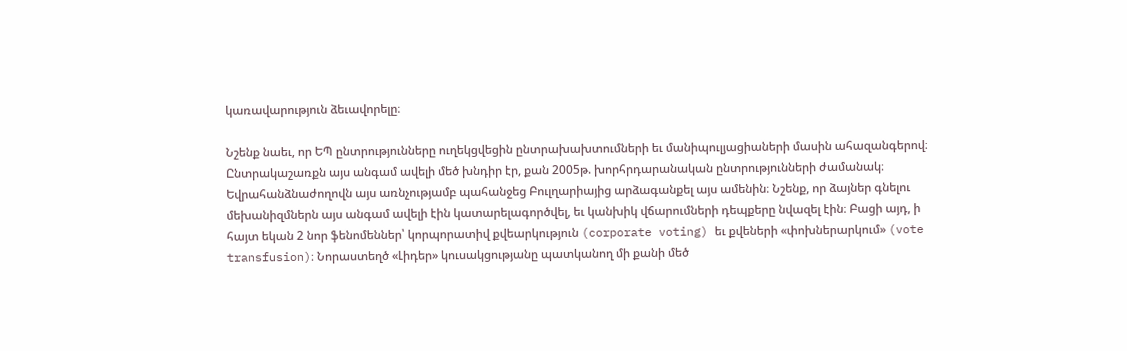կառավարություն ձեւավորելը։

Նշենք նաեւ, որ ԵՊ ընտրությունները ուղեկցվեցին ընտրախախտումների եւ մանիպուլյացիաների մասին ահազանգերով։ Ընտրակաշառքն այս անգամ ավելի մեծ խնդիր էր, քան 2005թ. խորհրդարանական ընտրությունների ժամանակ։ Եվրահանձնաժողովն այս առնչությամբ պահանջեց Բուլղարիայից արձագանքել այս ամենին։ Նշենք, որ ձայներ գնելու մեխանիզմներն այս անգամ ավելի էին կատարելագործվել, եւ կանխիկ վճարումների դեպքերը նվազել էին։ Բացի այդ, ի հայտ եկան 2 նոր ֆենոմեններ՝ կորպորատիվ քվեարկություն (corporate voting) եւ քվեների «փոխներարկում» (vote transfusion)։ Նորաստեղծ «Լիդեր» կուսակցությանը պատկանող մի քանի մեծ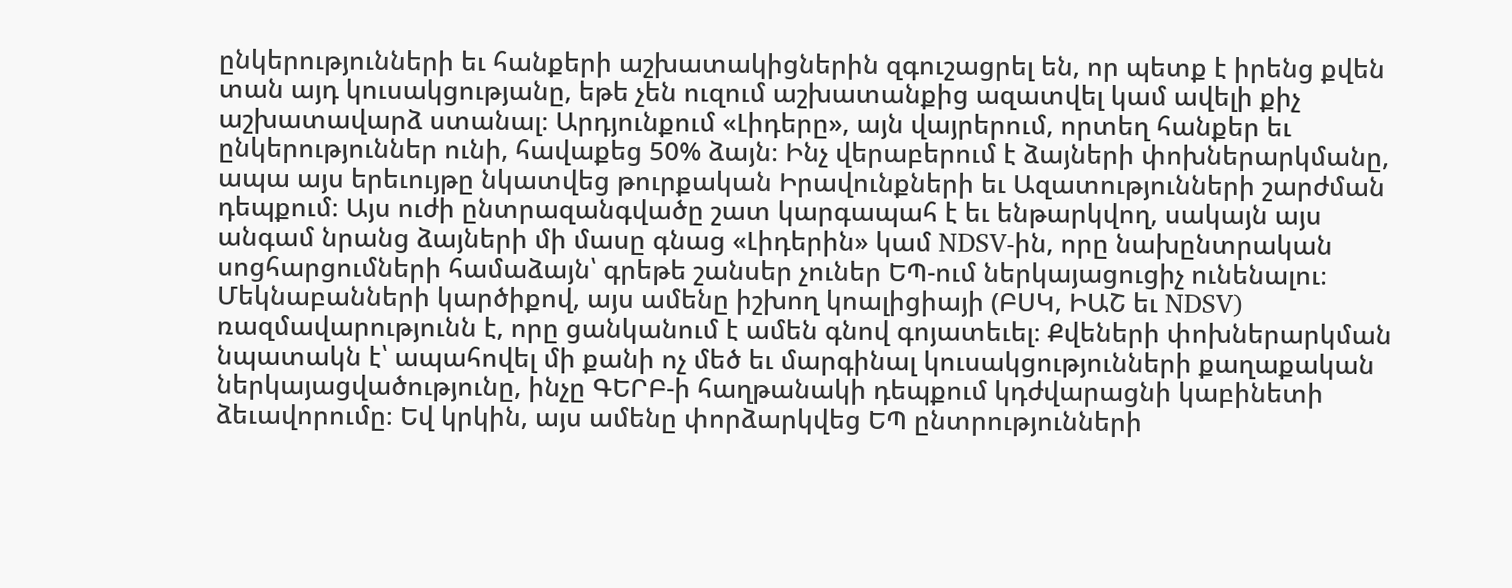ընկերությունների եւ հանքերի աշխատակիցներին զգուշացրել են, որ պետք է իրենց քվեն տան այդ կուսակցությանը, եթե չեն ուզում աշխատանքից ազատվել կամ ավելի քիչ աշխատավարձ ստանալ։ Արդյունքում «Լիդերը», այն վայրերում, որտեղ հանքեր եւ ընկերություններ ունի, հավաքեց 50% ձայն։ Ինչ վերաբերում է ձայների փոխներարկմանը, ապա այս երեւույթը նկատվեց թուրքական Իրավունքների եւ Ազատությունների շարժման դեպքում։ Այս ուժի ընտրազանգվածը շատ կարգապահ է եւ ենթարկվող, սակայն այս անգամ նրանց ձայների մի մասը գնաց «Լիդերին» կամ NDSV-ին, որը նախընտրական սոցհարցումների համաձայն՝ գրեթե շանսեր չուներ ԵՊ-ում ներկայացուցիչ ունենալու։ Մեկնաբանների կարծիքով, այս ամենը իշխող կոալիցիայի (ԲՍԿ, ԻԱՇ եւ NDSV) ռազմավարությունն է, որը ցանկանում է ամեն գնով գոյատեւել։ Քվեների փոխներարկման նպատակն է՝ ապահովել մի քանի ոչ մեծ եւ մարգինալ կուսակցությունների քաղաքական ներկայացվածությունը, ինչը ԳԵՐԲ-ի հաղթանակի դեպքում կդժվարացնի կաբինետի ձեւավորումը։ Եվ կրկին, այս ամենը փորձարկվեց ԵՊ ընտրությունների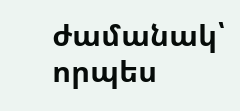ժամանակ՝ որպես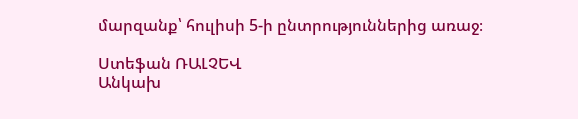մարզանք՝ հուլիսի 5-ի ընտրություններից առաջ։

Ստեֆան ՌԱԼՉԵՎ
Անկախ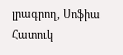լրագրող, Սոֆիա
Հատուկ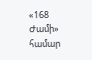«168 Ժամի» համար